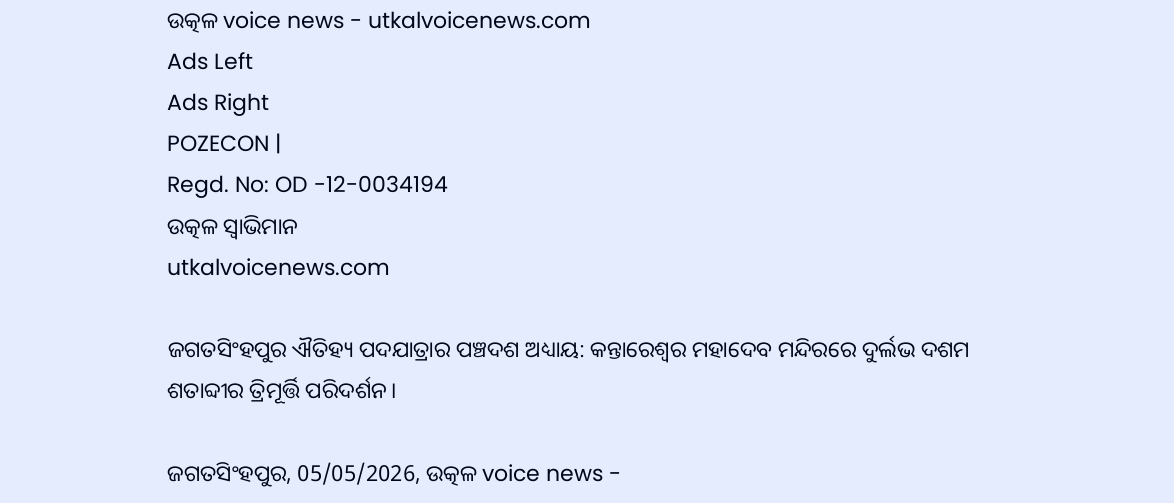ଉତ୍କଳ voice news - utkalvoicenews.com
Ads Left
Ads Right
POZECON |
Regd. No: OD -12-0034194
ଉତ୍କଳ ସ୍ବାଭିମାନ
utkalvoicenews.com

ଜଗତସିଂହପୁର ଐତିହ୍ୟ ପଦଯାତ୍ରାର ପଞ୍ଚଦଶ ଅଧ୍ୟାୟ: କନ୍ତାରେଶ୍ୱର ମହାଦେବ ମନ୍ଦିରରେ ଦୁର୍ଲଭ ଦଶମ ଶତାବ୍ଦୀର ତ୍ରିମୂର୍ତ୍ତି ପରିଦର୍ଶନ।

ଜଗତସିଂହପୁର, 05/05/2026, ଉତ୍କଳ voice news -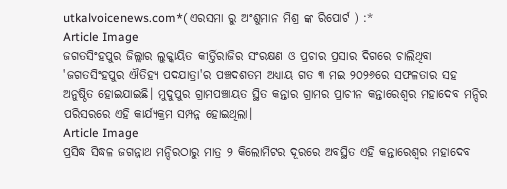utkalvoicenews.com*( ଏରସମା ରୁ ଅଂଶୁମାନ ମିଶ୍ର ଙ୍କ ରିପୋର୍ଟ ) :*
Article Image
ଜଗତସିଂହପୁର ଜିଲ୍ଲାର ଲୁକ୍କାୟିତ କୀର୍ତ୍ତିରାଜିର ସଂରକ୍ଷଣ ଓ ପ୍ରଚାର ପ୍ରସାର ଦିଗରେ ଚାଲିଥିବା 'ଜଗତସିଂହପୁର ଐତିହ୍ୟ ପଦଯାତ୍ରା'ର ପଞ୍ଚଦଶତମ ଅଧ୍ୟାୟ ଗତ ୩ ମଇ ୨୦୨୬ରେ ସଫଳତାର ସହ ଅନୁଷ୍ଠିତ ହୋଇଯାଇଛି। ମୁଦୁପୁର ଗ୍ରାମପଞ୍ଚାୟତ ସ୍ଥିତ କନ୍ତାର ଗ୍ରାମର ପ୍ରାଚୀନ କନ୍ତାରେଶ୍ୱର ମହାଦେବ ମନ୍ଦିର ପରିସରରେ ଏହି କାର୍ଯ୍ୟକ୍ରମ ସମ୍ପନ୍ନ ହୋଇଥିଲା।
Article Image
ପ୍ରସିଦ୍ଧ ସିଦ୍ଧଳ ଜଗନ୍ନାଥ ମନ୍ଦିରଠାରୁ ମାତ୍ର ୨ କିଲୋମିଟର ଦୂରରେ ଅବସ୍ଥିତ ଏହି କନ୍ତାରେଶ୍ୱର ମହାଦେବ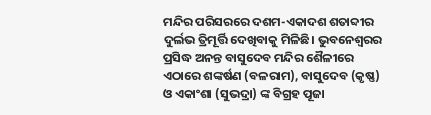ମନ୍ଦିର ପରିସରରେ ଦଶମ-ଏକାଦଶ ଶତାବ୍ଦୀର ଦୁର୍ଲଭ ତ୍ରିମୂର୍ତ୍ତି ଦେଖିବାକୁ ମିଳିଛି। ଭୁବନେଶ୍ୱରର ପ୍ରସିଦ୍ଧ ଅନନ୍ତ ବାସୁଦେବ ମନ୍ଦିର ଶୈଳୀରେ ଏଠାରେ ଶଙ୍କର୍ଷଣ (ବଳରାମ), ବାସୁଦେବ (କୃଷ୍ଣ) ଓ ଏକାଂଶା (ସୁଭଦ୍ରା) ଙ୍କ ବିଗ୍ରହ ପୂଜା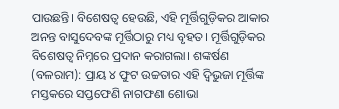ପାଉଛନ୍ତି। ବିଶେଷତ୍ୱ ହେଉଛି, ଏହି ମୂର୍ତ୍ତିଗୁଡ଼ିକର ଆକାର ଅନନ୍ତ ବାସୁଦେବଙ୍କ ମୂର୍ତ୍ତିଠାରୁ ମଧ୍ୟ ବୃହତ। ମୂର୍ତ୍ତିଗୁଡ଼ିକର ବିଶେଷତ୍ୱ ନିମ୍ନରେ ପ୍ରଦାନ କରାଗଲା। ଶଙ୍କର୍ଷଣ (ବଳରାମ): ପ୍ରାୟ ୪ ଫୁଟ ଉଚ୍ଚତାର ଏହି ଦ୍ୱିଭୁଜା ମୂର୍ତ୍ତିଙ୍କ ମସ୍ତକରେ ସପ୍ତଫେଣି ନାଗଫଣା ଶୋଭା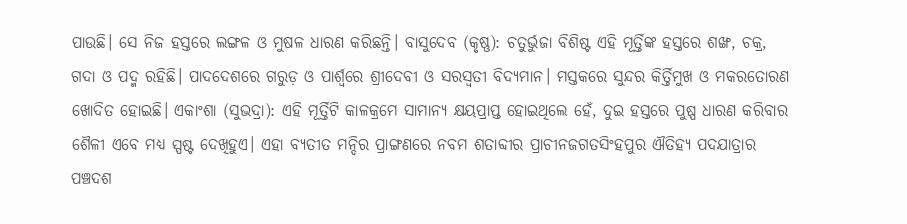ପାଉଛି। ସେ ନିଜ ହସ୍ତରେ ଲଙ୍ଗଳ ଓ ମୁଷଳ ଧାରଣ କରିଛନ୍ତି। ବାସୁଦେବ (କୃଷ୍ଣ): ଚତୁର୍ଭୁଜା ବିଶିଷ୍ଟ ଏହି ମୂର୍ତ୍ତିଙ୍କ ହସ୍ତରେ ଶଙ୍ଖ, ଚକ୍ର, ଗଦା ଓ ପଦ୍ମ ରହିଛି। ପାଦଦେଶରେ ଗରୁଡ଼ ଓ ପାର୍ଶ୍ୱରେ ଶ୍ରୀଦେବୀ ଓ ସରସ୍ୱତୀ ବିଦ୍ୟମାନ। ମସ୍ତକରେ ସୁନ୍ଦର କିର୍ତ୍ତିମୁଖ ଓ ମକରତୋରଣ ଖୋଦିତ ହୋଇଛି। ଏକାଂଶା (ସୁଭଦ୍ରା): ଏହି ମୂର୍ତ୍ତିଟି କାଳକ୍ରମେ ସାମାନ୍ୟ କ୍ଷୟପ୍ରାପ୍ତ ହୋଇଥିଲେ ହେଁ, ଦୁଇ ହସ୍ତରେ ପୁଷ୍ପ ଧାରଣ କରିବାର ଶୈଳୀ ଏବେ ମଧ୍ୟ ସ୍ପଷ୍ଟ ଦେଖିହୁଏ। ଏହା ବ୍ୟତୀତ ମନ୍ଦିର ପ୍ରାଙ୍ଗଣରେ ନବମ ଶତାବ୍ଦୀର ପ୍ରାଚୀନଜଗତସିଂହପୁର ଐତିହ୍ୟ ପଦଯାତ୍ରାର ପଞ୍ଚଦଶ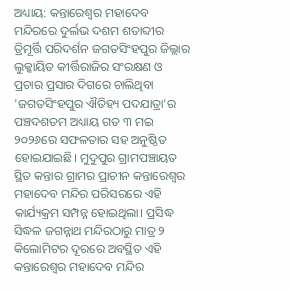ଅଧ୍ୟାୟ: କନ୍ତାରେଶ୍ୱର ମହାଦେବ ମନ୍ଦିରରେ ଦୁର୍ଲଭ ଦଶମ ଶତାବ୍ଦୀର ତ୍ରିମୂର୍ତ୍ତି ପରିଦର୍ଶନ ଜଗତସିଂହପୁର ଜିଲ୍ଲାର ଲୁକ୍କାୟିତ କୀର୍ତ୍ତିରାଜିର ସଂରକ୍ଷଣ ଓ ପ୍ରଚାର ପ୍ରସାର ଦିଗରେ ଚାଲିଥିବା 'ଜଗତସିଂହପୁର ଐତିହ୍ୟ ପଦଯାତ୍ରା'ର ପଞ୍ଚଦଶତମ ଅଧ୍ୟାୟ ଗତ ୩ ମଇ ୨୦୨୬ରେ ସଫଳତାର ସହ ଅନୁଷ୍ଠିତ ହୋଇଯାଇଛି। ମୁଦୁପୁର ଗ୍ରାମପଞ୍ଚାୟତ ସ୍ଥିତ କନ୍ତାର ଗ୍ରାମର ପ୍ରାଚୀନ କନ୍ତାରେଶ୍ୱର ମହାଦେବ ମନ୍ଦିର ପରିସରରେ ଏହି କାର୍ଯ୍ୟକ୍ରମ ସମ୍ପନ୍ନ ହୋଇଥିଲା। ପ୍ରସିଦ୍ଧ ସିଦ୍ଧଳ ଜଗନ୍ନାଥ ମନ୍ଦିରଠାରୁ ମାତ୍ର ୨ କିଲୋମିଟର ଦୂରରେ ଅବସ୍ଥିତ ଏହି କନ୍ତାରେଶ୍ୱର ମହାଦେବ ମନ୍ଦିର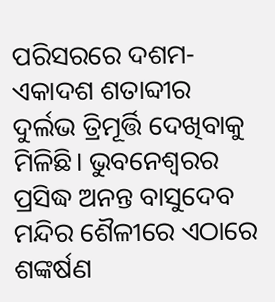ପରିସରରେ ଦଶମ-ଏକାଦଶ ଶତାବ୍ଦୀର ଦୁର୍ଲଭ ତ୍ରିମୂର୍ତ୍ତି ଦେଖିବାକୁ ମିଳିଛି। ଭୁବନେଶ୍ୱରର ପ୍ରସିଦ୍ଧ ଅନନ୍ତ ବାସୁଦେବ ମନ୍ଦିର ଶୈଳୀରେ ଏଠାରେ ଶଙ୍କର୍ଷଣ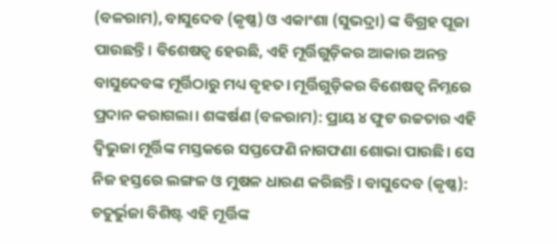(ବଳରାମ), ବାସୁଦେବ (କୃଷ୍ଣ) ଓ ଏକାଂଶା (ସୁଭଦ୍ରା) ଙ୍କ ବିଗ୍ରହ ପୂଜା ପାଉଛନ୍ତି। ବିଶେଷତ୍ୱ ହେଉଛି, ଏହି ମୂର୍ତ୍ତିଗୁଡ଼ିକର ଆକାର ଅନନ୍ତ ବାସୁଦେବଙ୍କ ମୂର୍ତ୍ତିଠାରୁ ମଧ୍ୟ ବୃହତ। ମୂର୍ତ୍ତିଗୁଡ଼ିକର ବିଶେଷତ୍ୱ ନିମ୍ନରେ ପ୍ରଦାନ କରାଗଲା। ଶଙ୍କର୍ଷଣ (ବଳରାମ): ପ୍ରାୟ ୪ ଫୁଟ ଉଚ୍ଚତାର ଏହି ଦ୍ୱିଭୁଜା ମୂର୍ତ୍ତିଙ୍କ ମସ୍ତକରେ ସପ୍ତଫେଣି ନାଗଫଣା ଶୋଭା ପାଉଛି। ସେ ନିଜ ହସ୍ତରେ ଲଙ୍ଗଳ ଓ ମୁଷଳ ଧାରଣ କରିଛନ୍ତି। ବାସୁଦେବ (କୃଷ୍ଣ): ଚତୁର୍ଭୁଜା ବିଶିଷ୍ଟ ଏହି ମୂର୍ତ୍ତିଙ୍କ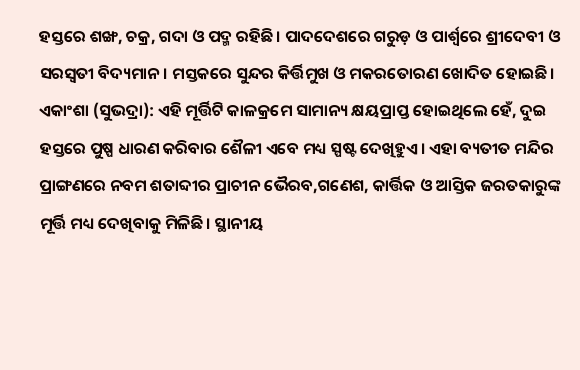ହସ୍ତରେ ଶଙ୍ଖ, ଚକ୍ର, ଗଦା ଓ ପଦ୍ମ ରହିଛି। ପାଦଦେଶରେ ଗରୁଡ଼ ଓ ପାର୍ଶ୍ୱରେ ଶ୍ରୀଦେବୀ ଓ ସରସ୍ୱତୀ ବିଦ୍ୟମାନ। ମସ୍ତକରେ ସୁନ୍ଦର କିର୍ତ୍ତିମୁଖ ଓ ମକରତୋରଣ ଖୋଦିତ ହୋଇଛି। ଏକାଂଶା (ସୁଭଦ୍ରା): ଏହି ମୂର୍ତ୍ତିଟି କାଳକ୍ରମେ ସାମାନ୍ୟ କ୍ଷୟପ୍ରାପ୍ତ ହୋଇଥିଲେ ହେଁ, ଦୁଇ ହସ୍ତରେ ପୁଷ୍ପ ଧାରଣ କରିବାର ଶୈଳୀ ଏବେ ମଧ୍ୟ ସ୍ପଷ୍ଟ ଦେଖିହୁଏ। ଏହା ବ୍ୟତୀତ ମନ୍ଦିର ପ୍ରାଙ୍ଗଣରେ ନବମ ଶତାବ୍ଦୀର ପ୍ରାଚୀନ ଭୈରବ,ଗଣେଶ, କାର୍ତ୍ତିକ ଓ ଆସ୍ତିକ ଜରତକାରୁଙ୍କ ମୂର୍ତ୍ତି ମଧ୍ୟ ଦେଖିବାକୁ ମିଳିଛି। ସ୍ଥାନୀୟ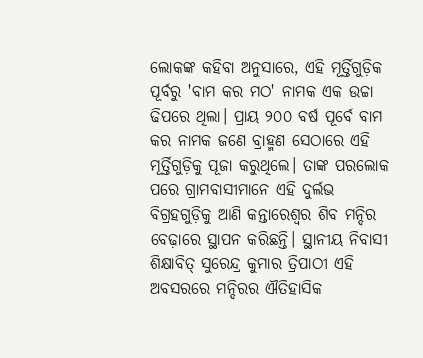ଲୋକଙ୍କ କହିବା ଅନୁସାରେ, ଏହି ମୂର୍ତ୍ତିଗୁଡ଼ିକ ପୂର୍ବରୁ 'ବାମ କର ମଠ' ନାମକ ଏକ ଉଚ୍ଚା ଢିପରେ ଥିଲା। ପ୍ରାୟ ୨୦୦ ବର୍ଷ ପୂର୍ବେ ବାମ କର ନାମକ ଜଣେ ବ୍ରାହ୍ମଣ ସେଠାରେ ଏହି ମୂର୍ତ୍ତିଗୁଡ଼ିକୁ ପୂଜା କରୁଥିଲେ। ତାଙ୍କ ପରଲୋକ ପରେ ଗ୍ରାମବାସୀମାନେ ଏହି ଦୁର୍ଲଭ ବିଗ୍ରହଗୁଡ଼ିକୁ ଆଣି କନ୍ତାରେଶ୍ୱର ଶିବ ମନ୍ଦିର ବେଢ଼ାରେ ସ୍ଥାପନ କରିଛନ୍ତି। ସ୍ଥାନୀୟ ନିବାସୀ ଶିକ୍ଷାବିତ୍ ସୁରେନ୍ଦ୍ର କୁମାର ତ୍ରିପାଠୀ ଏହି ଅବସରରେ ମନ୍ଦିରର ଐତିହାସିକ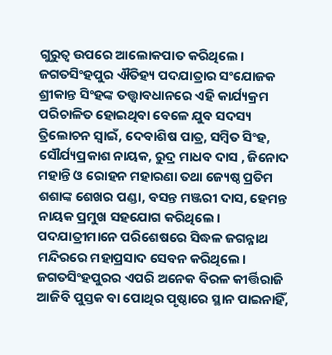ଗୁରୁତ୍ୱ ଉପରେ ଆଲୋକପାତ କରିଥିଲେ। ଜଗତସିଂହପୁର ଐତିହ୍ୟ ପଦଯାତ୍ରାର ସଂଯୋଜକ ଶ୍ରୀକାନ୍ତ ସିଂହଙ୍କ ତତ୍ତ୍ୱାବଧାନରେ ଏହି କାର୍ଯ୍ୟକ୍ରମ ପରିଚାଳିତ ହୋଇଥିବା ବେଳେ ଯୁବ ସଦସ୍ୟ ତ୍ରିଲୋଚନ ସ୍ୱାଇଁ, ଦେବାଶିଷ ପାତ୍ର, ସମ୍ବିତ ସିଂହ, ସୌର୍ଯ୍ୟପ୍ରକାଶ ନାୟକ, ରୁଦ୍ର ମାଧବ ଦାସ , ଜିନୋଦ ମହାନ୍ତି ଓ ରୋହନ ମହାରଣା ତଥା ଜ୍ୟେଷ୍ଠ ପ୍ରତିମ ଶଶାଙ୍କ ଶେଖର ପଣ୍ଡା, ବସନ୍ତ ମଞ୍ଜରୀ ଦାସ, ହେମନ୍ତ ନାୟକ ପ୍ରମୁଖ ସହଯୋଗ କରିଥିଲେ। ପଦଯାତ୍ରୀମାନେ ପରିଶେଷରେ ସିଦ୍ଧଳ ଜଗନ୍ନାଥ ମନ୍ଦିରରେ ମହାପ୍ରସାଦ ସେବନ କରିଥିଲେ। ଜଗତସିଂହପୁରର ଏପରି ଅନେକ ବିରଳ କୀର୍ତ୍ତିରାଜି ଆଜିବି ପୁସ୍ତକ ବା ପୋଥିର ପୃଷ୍ଠାରେ ସ୍ଥାନ ପାଇନାହିଁ,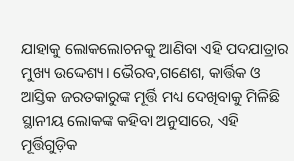ଯାହାକୁ ଲୋକଲୋଚନକୁ ଆଣିବା ଏହି ପଦଯାତ୍ରାର ମୁଖ୍ୟ ଉଦ୍ଦେଶ୍ୟ। ଭୈରବ,ଗଣେଶ, କାର୍ତ୍ତିକ ଓ ଆସ୍ତିକ ଜରତକାରୁଙ୍କ ମୂର୍ତ୍ତି ମଧ୍ୟ ଦେଖିବାକୁ ମିଳିଛି ସ୍ଥାନୀୟ ଲୋକଙ୍କ କହିବା ଅନୁସାରେ, ଏହି ମୂର୍ତ୍ତିଗୁଡ଼ିକ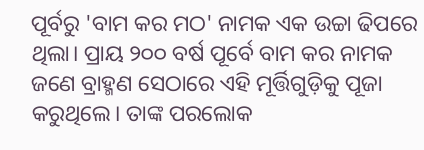ପୂର୍ବରୁ 'ବାମ କର ମଠ' ନାମକ ଏକ ଉଚ୍ଚା ଢିପରେ ଥିଲା। ପ୍ରାୟ ୨୦୦ ବର୍ଷ ପୂର୍ବେ ବାମ କର ନାମକ ଜଣେ ବ୍ରାହ୍ମଣ ସେଠାରେ ଏହି ମୂର୍ତ୍ତିଗୁଡ଼ିକୁ ପୂଜା କରୁଥିଲେ। ତାଙ୍କ ପରଲୋକ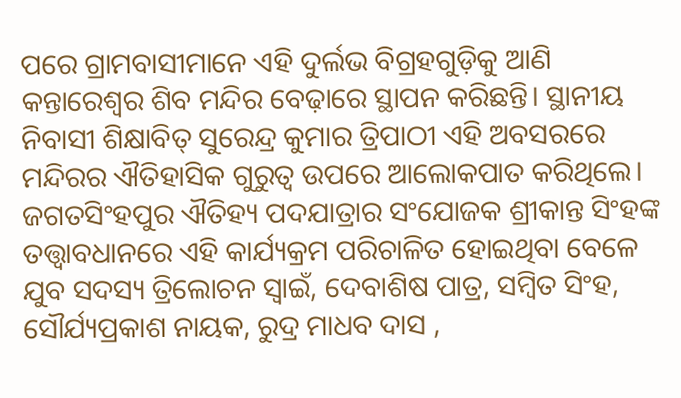ପରେ ଗ୍ରାମବାସୀମାନେ ଏହି ଦୁର୍ଲଭ ବିଗ୍ରହଗୁଡ଼ିକୁ ଆଣି କନ୍ତାରେଶ୍ୱର ଶିବ ମନ୍ଦିର ବେଢ଼ାରେ ସ୍ଥାପନ କରିଛନ୍ତି। ସ୍ଥାନୀୟ ନିବାସୀ ଶିକ୍ଷାବିତ୍ ସୁରେନ୍ଦ୍ର କୁମାର ତ୍ରିପାଠୀ ଏହି ଅବସରରେ ମନ୍ଦିରର ଐତିହାସିକ ଗୁରୁତ୍ୱ ଉପରେ ଆଲୋକପାତ କରିଥିଲେ। ଜଗତସିଂହପୁର ଐତିହ୍ୟ ପଦଯାତ୍ରାର ସଂଯୋଜକ ଶ୍ରୀକାନ୍ତ ସିଂହଙ୍କ ତତ୍ତ୍ୱାବଧାନରେ ଏହି କାର୍ଯ୍ୟକ୍ରମ ପରିଚାଳିତ ହୋଇଥିବା ବେଳେ ଯୁବ ସଦସ୍ୟ ତ୍ରିଲୋଚନ ସ୍ୱାଇଁ, ଦେବାଶିଷ ପାତ୍ର, ସମ୍ବିତ ସିଂହ, ସୌର୍ଯ୍ୟପ୍ରକାଶ ନାୟକ, ରୁଦ୍ର ମାଧବ ଦାସ ,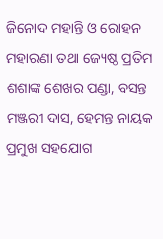ଜିନୋଦ ମହାନ୍ତି ଓ ରୋହନ ମହାରଣା ତଥା ଜ୍ୟେଷ୍ଠ ପ୍ରତିମ ଶଶାଙ୍କ ଶେଖର ପଣ୍ଡା, ବସନ୍ତ ମଞ୍ଜରୀ ଦାସ, ହେମନ୍ତ ନାୟକ ପ୍ରମୁଖ ସହଯୋଗ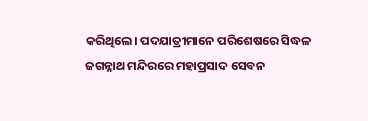କରିଥିଲେ। ପଦଯାତ୍ରୀମାନେ ପରିଶେଷରେ ସିଦ୍ଧଳ ଜଗନ୍ନାଥ ମନ୍ଦିରରେ ମହାପ୍ରସାଦ ସେବନ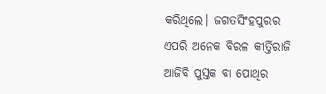କରିଥିଲେ। ଜଗତସିଂହପୁରର ଏପରି ଅନେକ ବିରଳ କୀର୍ତ୍ତିରାଜି ଆଜିବି ପୁସ୍ତକ ବା ପୋଥିର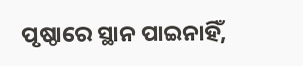ପୃଷ୍ଠାରେ ସ୍ଥାନ ପାଇନାହିଁ,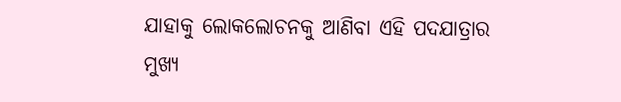ଯାହାକୁ ଲୋକଲୋଚନକୁ ଆଣିବା ଏହି ପଦଯାତ୍ରାର ମୁଖ୍ୟ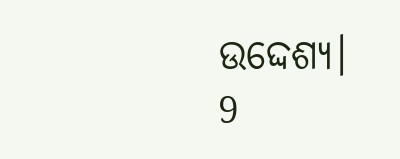ଉଦ୍ଦେଶ୍ୟ।
9